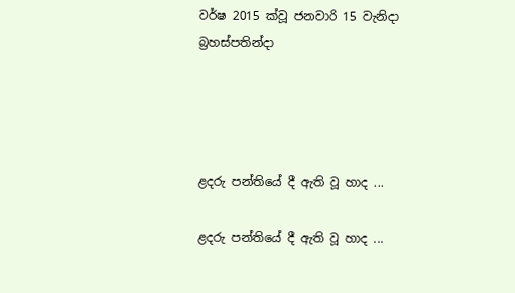වර්ෂ 2015 ක්වූ ජනවාරි 15 වැනිදා බ්‍රහස්පතින්දා




ළදරු පන්තියේ දී ඇති වූ හාද ...

ළදරු පන්තියේ දී ඇති වූ හාද ...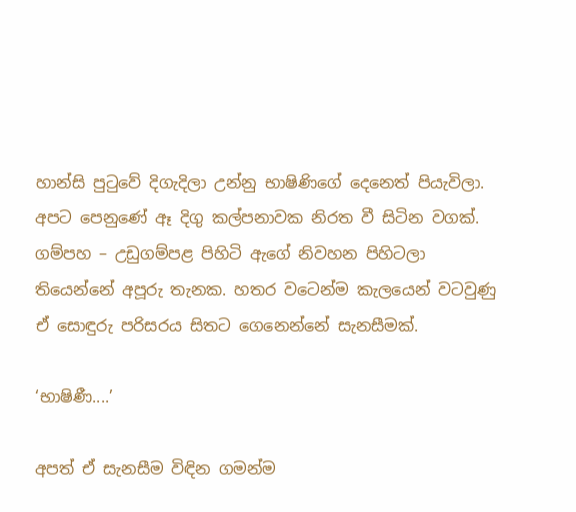හාන්සි පුටුවේ දිගැදිලා උන්නු භාෂිණිගේ දෙනෙත් පියැවිලා. අපට පෙනුණේ ඈ දිගු කල්පනාවක නිරත වී සිටින වගක්. ගම්පහ – උඩුගම්පළ පිහිටි ඇගේ නිවහන පිහිටලා තියෙන්නේ අපූරු තැනක. හතර වටෙන්ම කැලයෙන් වටවුණු ඒ සොඳුරු පරිසරය සිතට ගෙනෙන්නේ සැනසීමක්.

‘භාෂිණී....’

අපත් ඒ සැනසීම විඳින ගමන්ම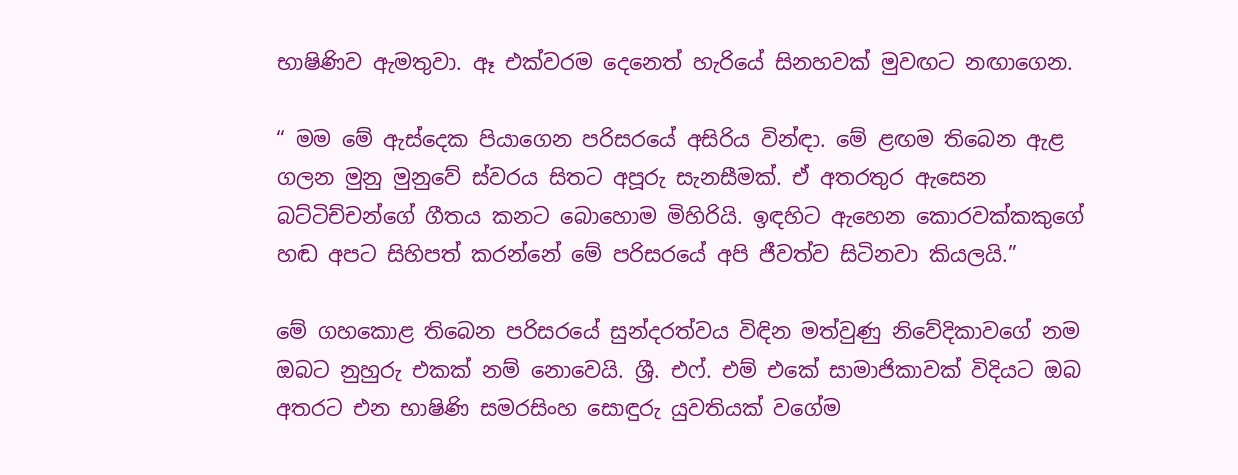භාෂිණිව ඇමතුවා. ඈ එක්වරම දෙනෙත් හැරියේ සිනහවක් මුවඟට නඟාගෙන.

“ මම මේ ඇස්දෙක පියාගෙන පරිසරයේ අසිරිය වින්ඳා. මේ ළඟම තිබෙන ඇළ ගලන මුනු මුනුවේ ස්වරය සිතට අපූරු සැනසීමක්. ඒ අතරතුර ඇසෙන බට්ටිච්චන්ගේ ගීතය කනට බොහොම මිහිරියි. ඉඳහිට ඇහෙන කොරවක්කකුගේ හඬ අපට සිහිපත් කරන්නේ මේ පරිසරයේ අපි ජීවත්ව සිටිනවා කියලයි.”

මේ ගහකොළ තිබෙන පරිසරයේ සුන්දරත්වය විඳින මත්වුණු නිවේදිකාවගේ නම ඔබට නුහුරු එකක් නම් නොවෙයි. ශ්‍රී. එෆ්. එම් එකේ සාමාජිකාවක් විදියට ඔබ අතරට එන භාෂිණි සමරසිංහ සොඳුරු යුවතියක් වගේම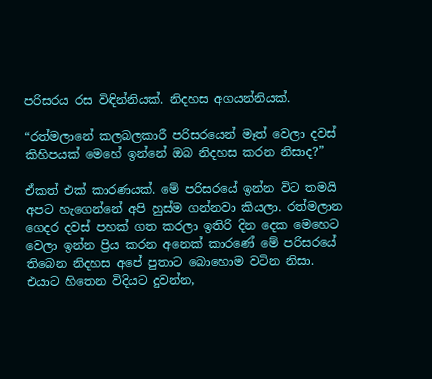පරිසරය රස විඳින්නියක්. නිදහස අගයන්නියක්.

“රත්මලානේ කලබලකාරී පරිසරයෙන් මෑත් වෙලා දවස් කිහිපයක් මෙහේ ඉන්නේ ඔබ නිදහස කරන නිසාද?”

ඒකත් එක් කාරණයක්. මේ පරිසරයේ ඉන්න විට තමයි අපට හැගෙන්නේ අපි හුස්ම ගන්නවා කියලා. රත්මලාන ගෙදර දවස් පහක් ගත කරලා ඉතිරි දින දෙක මෙහෙට වෙලා ඉන්න ප්‍රිය කරන අනෙක් කාරණේ මේ පරිසරයේ තිබෙන නිදහස අපේ පුතාට බොහොම වටින නිසා. එයාට හිතෙන විදියට දුවන්න,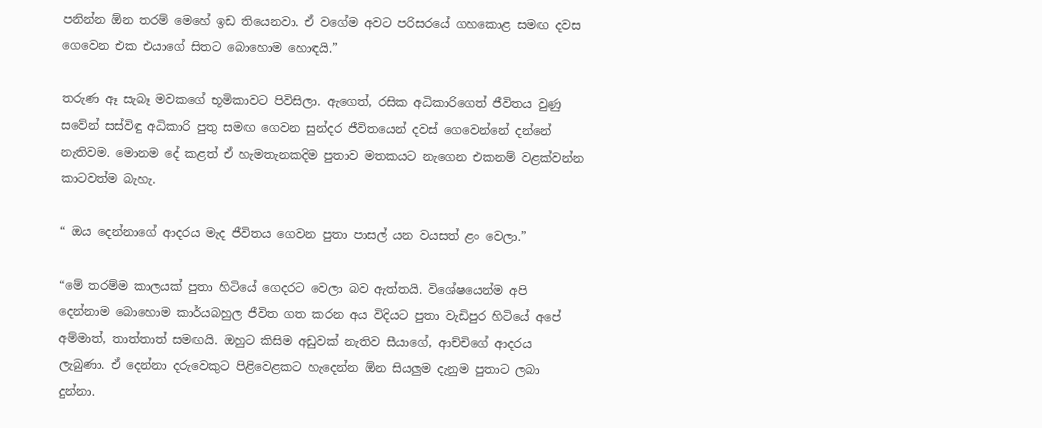පනින්න ඕන තරම් මෙහේ ඉඩ තියෙනවා. ඒ වගේම අවට පරිසරයේ ගහකොළ සමඟ දවස ගෙවෙන එක එයාගේ සිතට බොහොම හොඳයි.”

තරුණ ඈ සැබෑ මවකගේ භූමිකාවට පිවිසිලා. ඇගෙත්, රසික අධිකාරිගෙත් ජීවිතය වුණු සවේන් සස්විඳු අධිකාරි පුතු සමඟ ගෙවන සුන්දර ජීවිතයෙන් දවස් ගෙවෙන්නේ දන්නේ නැතිවම. මොනම දේ කළත් ඒ හැමතැනකදිම පුතාව මතකයට නැගෙන එකනම් වළක්වන්න කාටවත්ම බැහැ.

“ ඔය දෙන්නාගේ ආදරය මැද ජීවිතය ගෙවන පුතා පාසල් යන වයසත් ළං වෙලා.”

“මේ තරම්ම කාලයක් පුතා හිටියේ ගෙදරට වෙලා බව ඇත්තයි. විශේෂයෙන්ම අපි දෙන්නාම බොහොම කාර්යබහුල ජීවිත ගත කරන අය විදියට පුතා වැඩිපුර හිටියේ අපේ අම්මාත්, තාත්තාත් සමඟයි. ඔහුට කිසිම අඩුවක් නැතිව සීයාගේ, ආච්චිගේ ආදරය ලැබුණා. ඒ දෙන්නා දරුවෙකුට පිළිවෙළකට හැදෙන්න ඕන සියලුම දැනුම පුතාට ලබා දුන්නා.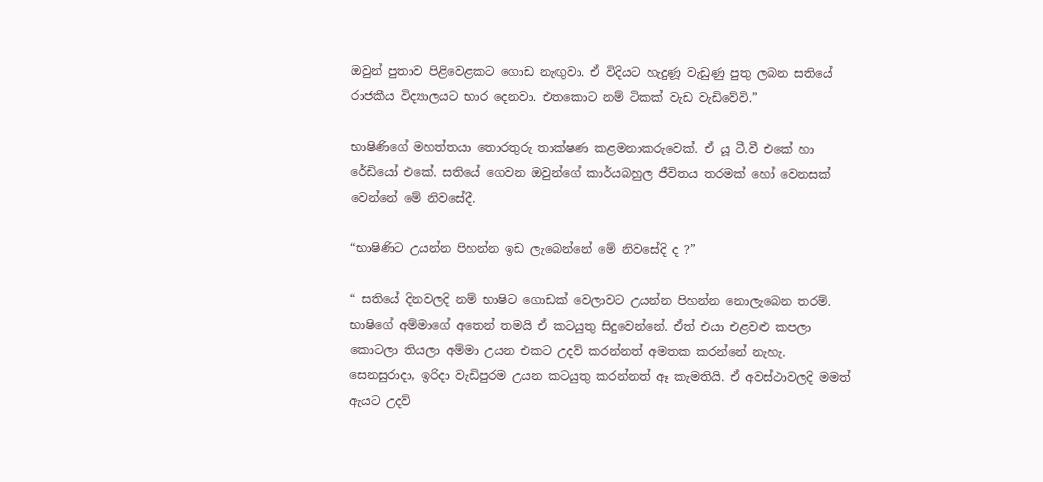ඔවුන් පුතාව පිළිවෙළකට ගොඩ නැඟුවා. ඒ විදියට හැදුණූ වැඩුණු පුතු ලබන සතියේ රාජකීය විද්‍යාලයට භාර දෙනවා. එතකොට නම් ටිකක් වැඩ වැඩිවේවි.”

භාෂිණිගේ මහත්තයා තොරතුරු තාක්ෂණ කළමනාකරුවෙක්. ඒ යූ ටී.වී එකේ හා රේඩියෝ එකේ. සතියේ ගෙවන ඔවුන්ගේ කාර්යබහුල ජීවිතය තරමක් හෝ වෙනසක් වෙන්නේ මේ නිවසේදී.

“භාෂිණිට උයන්න පිහන්න ඉඩ ලැබෙන්නේ මේ නිවසේදි ද ?”

“ සතියේ දිනවලදි නම් භාෂිට ගොඩක් වෙලාවට උයන්න පිහන්න නොලැබෙන තරම්. භාෂිගේ අම්මාගේ අතෙන් තමයි ඒ කටයුතු සිදුවෙන්නේ. ඒත් එයා එළවළු කපලා කොටලා තියලා අම්මා උයන එකට උදව් කරන්නත් අමතක කරන්නේ නැහැ. සෙනසුරාදා, ඉරිදා වැඩිපුරම උයන කටයුතු කරන්නත් ඈ කැමතියි. ඒ අවස්ථාවලදි මමත් ඇයට උදව්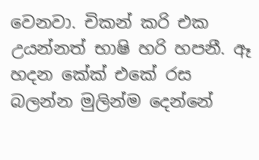වෙනවා. චිකන් කරි එක උයන්නත් භාෂි හරි හපනී. ඈ හදන කේක් එකේ රස බලන්න මුලින්ම දෙන්නේ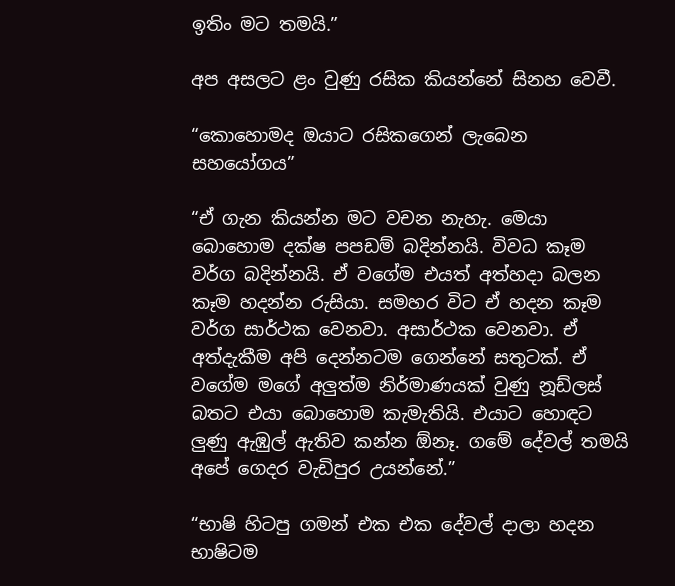ඉතිං මට තමයි.”

අප අසලට ළං වුණු රසික කියන්නේ සිනහ වෙවී.

“කොහොමද ඔයාට රසිකගෙන් ලැබෙන සහයෝගය”

“ඒ ගැන කියන්න මට වචන නැහැ. මෙයා බොහොම දක්ෂ පපඩම් බදින්නයි. විවධ කෑම වර්ග බදින්නයි. ඒ වගේම එයත් අත්හදා බලන කෑම හදන්න රුසියා. සමහර විට ඒ හදන කෑම වර්ග සාර්ථක වෙනවා. අසාර්ථක වෙනවා. ඒ අත්දැකීම අපි දෙන්නටම ගෙන්නේ සතුටක්. ඒ වගේම මගේ අලුත්ම නිර්මාණයක් වුණු නූඩ්ලස් බතට එයා බොහොම කැමැතියි. එයාට හොඳට ලුණු ඇඹුල් ඇතිව කන්න ඕනෑ. ගමේ දේවල් තමයි අපේ ගෙදර වැඩිපුර උයන්නේ.”

“භාෂි හිටපු ගමන් එක එක දේවල් දාලා හදන භාෂිටම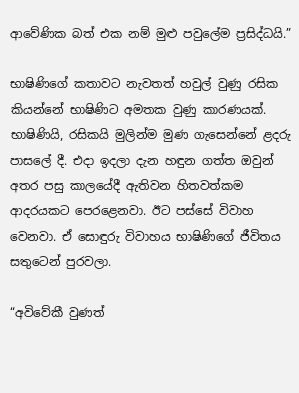ආවේණික බත් එක නම් මුළු පවුලේම ප්‍රසිද්ධයි.”

භාෂිණිගේ කතාවට නැවතත් හවුල් වුණු රසික කියන්නේ භාෂිණිට අමතක වුණු කාරණයක්. භාෂිණියි, රසිකයි මුලින්ම මුණ ගැසෙන්නේ ළදරු පාසලේ දී. එදා ඉදලා දැන හඳුන ගත්ත ඔවුන් අතර පසු කාලයේදී ඇතිවන හිතවත්කම ආදරයකට පෙරළෙනවා. ඊට පස්සේ විවාහ වෙනවා. ඒ සොඳුරු විවාහය භාෂිණිගේ ජීවිතය සතුටෙන් පුරවලා.

“අවිවේකී වුණත්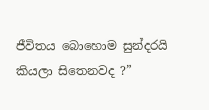ජීවිතය බොහොම සුන්දරයි කියලා සිතෙනවද ?”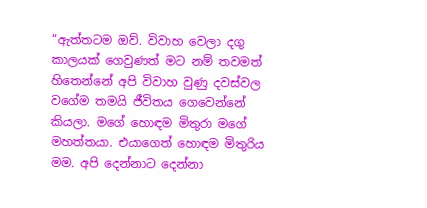“ඇත්තටම ඔව්. විවාහ වෙලා දගු කාලයක් ගෙවුණත් මට නම් තවමත් හිතෙන්නේ අපි විවාහ වුණු දවස්වල වගේම තමයි ජීවිතය ගෙවෙන්නේ කියලා. මගේ හොඳම මිතුරා මගේ මහත්තයා. එයාගෙත් හොඳම මිතුරිය මම. අපි දෙන්නාට දෙන්නා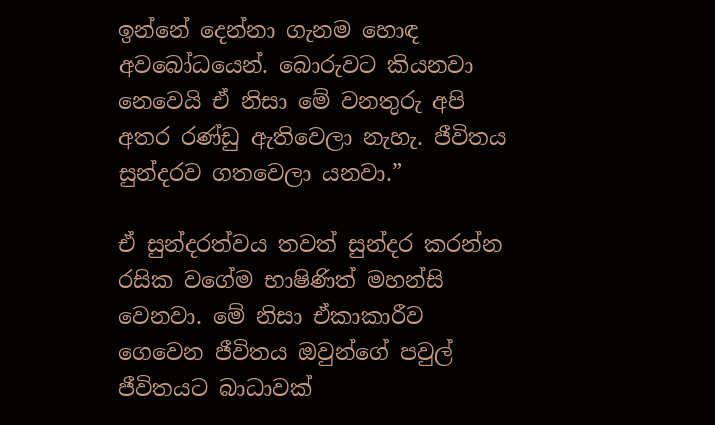ඉන්නේ දෙන්නා ගැනම හොඳ අවබෝධයෙන්. බොරුවට කියනවා නෙවෙයි ඒ නිසා මේ වනතුරු අපි අතර රණ්ඩු ඇතිවෙලා නැහැ. ජීවිතය සුන්දරව ගතවෙලා යනවා.”

ඒ සුන්දරත්වය තවත් සුන්දර කරන්න රසික වගේම භාෂිණිත් මහන්සි වෙනවා. මේ නිසා ඒකාකාරීව ගෙවෙන ජීවිතය ඔවුන්ගේ පවුල් ජීවිතයට බාධාවක්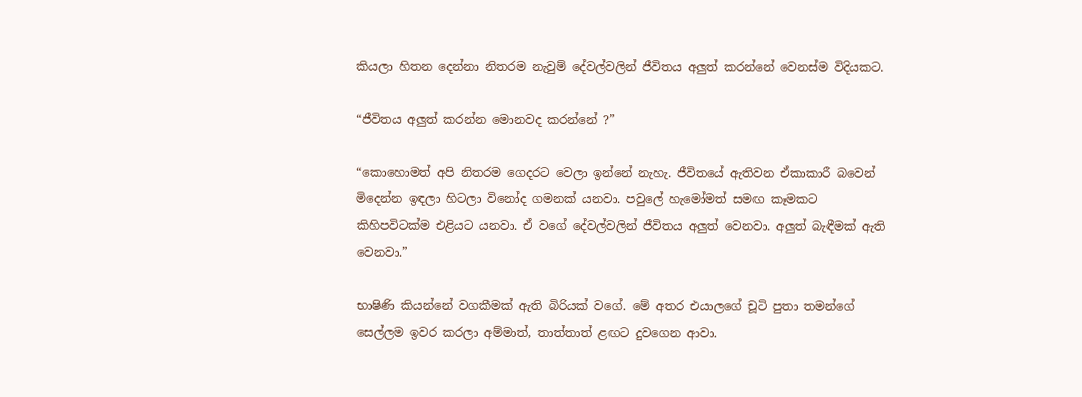කියලා හිතන දෙන්නා නිතරම නැවුම් දේවල්වලින් ජීවිතය අලුත් කරන්නේ වෙනස්ම විදියකට.

“ජීවිතය අලුත් කරන්න මොනවද කරන්නේ ?”

“කොහොමත් අපි නිතරම ගෙදරට වෙලා ඉන්නේ නැහැ. ජීවිතයේ ඇතිවන ඒකාකාරී බවෙන් මිදෙන්න ඉඳලා හිටලා විනෝද ගමනක් යනවා. පවුලේ හැමෝමත් සමඟ කෑමකට කිහිපවිටක්ම එළියට යනවා. ඒ වගේ දේවල්වලින් ජීවිතය අලුත් වෙනවා. අලුත් බැඳීමක් ඇති වෙනවා.”

භාෂිණි කියන්නේ වගකීමක් ඇති බිරියක් වගේ. මේ අතර එයාලගේ චූටි පුතා තමන්ගේ සෙල්ලම ඉවර කරලා අම්මාත්, තාත්තාත් ළඟට දුවගෙන ආවා.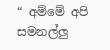“ අම්මේ අපි සමනල්ලු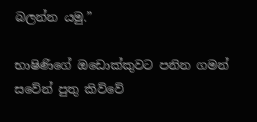බලන්න යමු.”

භාෂිණිගේ ඔඩොක්කුවට පනින ගමන් සවේන් පුතු කිව්වේ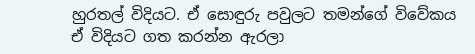හුරතල් විදියට. ඒ සොඳුරු පවුලට තමන්ගේ විවේකය ඒ විදියට ගත කරන්න ඇරලා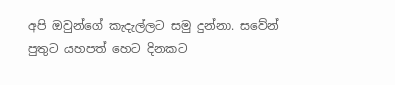අපි ඔවුන්ගේ කැදැල්ලට සමු දුන්නා. සවේන් පුතුට යහපත් හෙට දිනකට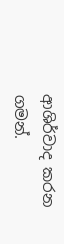ආශිර්වාද කරන ගමන්.